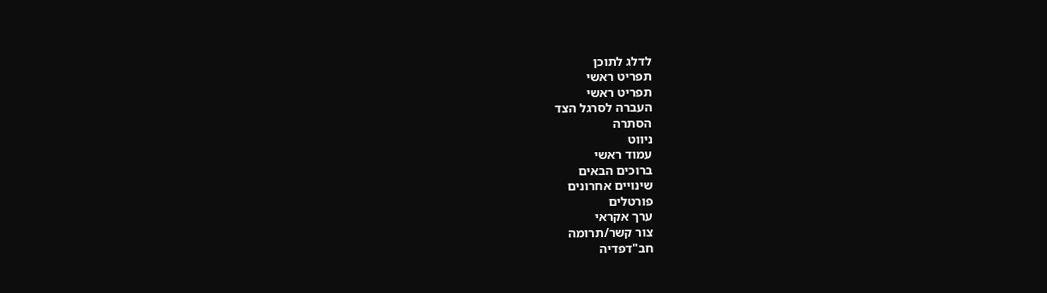לדלג לתוכן
תפריט ראשי
תפריט ראשי
העברה לסרגל הצד
הסתרה
ניווט
עמוד ראשי
ברוכים הבאים
שינויים אחרונים
פורטלים
ערך אקראי
צור קשר/תרומה
חב"דפדיה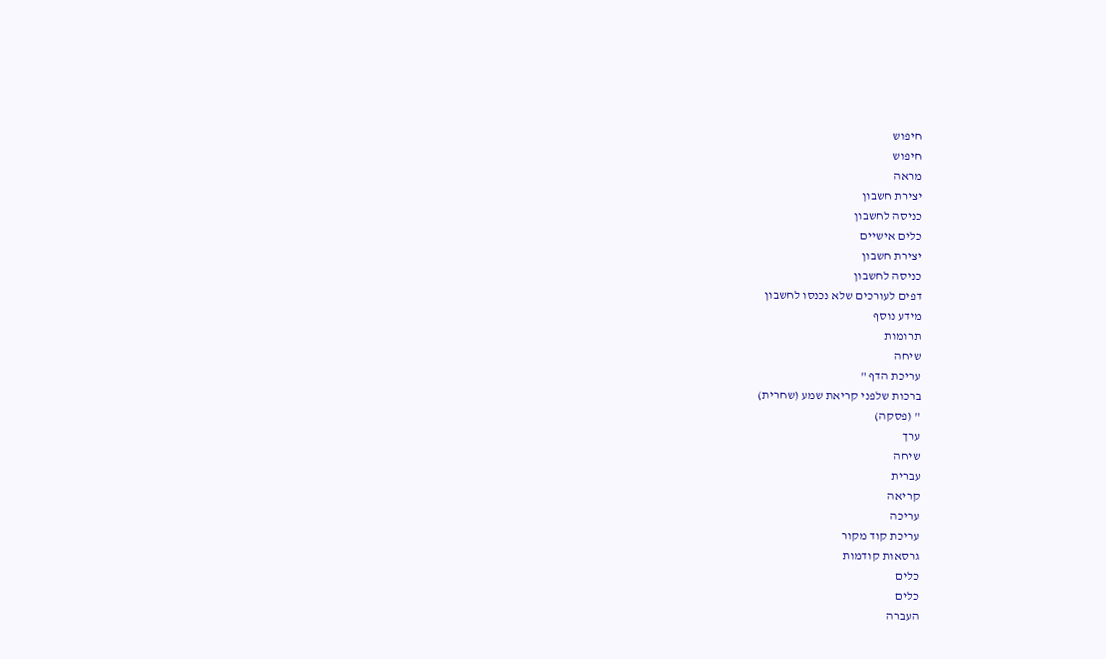חיפוש
חיפוש
מראה
יצירת חשבון
כניסה לחשבון
כלים אישיים
יצירת חשבון
כניסה לחשבון
דפים לעורכים שלא נכנסו לחשבון
מידע נוסף
תרומות
שיחה
עריכת הדף "
ברכות שלפני קריאת שמע (שחרית)
" (פסקה)
ערך
שיחה
עברית
קריאה
עריכה
עריכת קוד מקור
גרסאות קודמות
כלים
כלים
העברה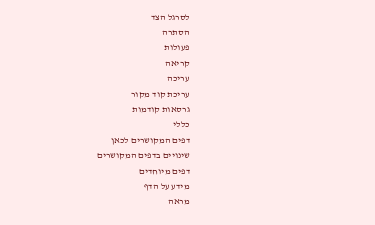לסרגל הצד
הסתרה
פעולות
קריאה
עריכה
עריכת קוד מקור
גרסאות קודמות
כללי
דפים המקושרים לכאן
שינויים בדפים המקושרים
דפים מיוחדים
מידע על הדף
מראה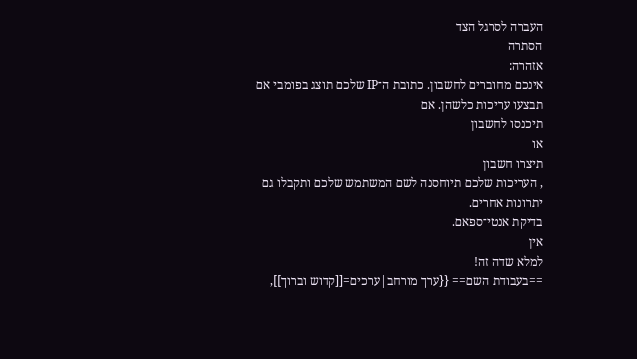העברה לסרגל הצד
הסתרה
אזהרה:
אינכם מחוברים לחשבון. כתובת ה־IP שלכם תוצג בפומבי אם תבצעו עריכות כלשהן. אם
תיכנסו לחשבון
או
תיצרו חשבון
, העריכות שלכם תיוחסנה לשם המשתמש שלכם ותקבלו גם יתרונות אחרים.
בדיקת אנטי־ספאם.
אין
למלא שדה זה!
==בעבודת השם== {{ערך מורחב|ערכים=[[קדוש וברוך]],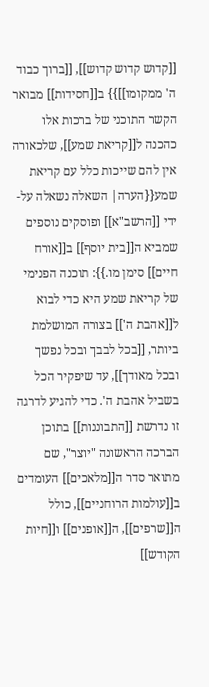[[קדוש קדוש קדוש]], [[ברוך כבוד ה' ממקומו]]}} ב[[חסידות]] מבואר הקשר התוכני של ברכות אלו כהכנה ל[[קריאת שמע]], שלכאורה אין להם שייכות כלל עם קריאת שמע{{הערה| השאלה נשאלה על-ידי [[הרשב"א]] ופוסקים נוספים שמביא ה[[בית יוסף]] ב[[אורח חיים]] סימן מו.}}: תוכנה הפנימי של קריאת שמע היא כדי לבוא ל[[אהבת ה']] בצורה המושלמת ביותר, [[בכל לבבך ובכל נפשך ובכל מאודך]], עד שיפקיר הכל בשביל אהבת ה'. כדי להגיע לדרגה זו נדרשת [[התבוננות]] בתוכן הברכה הראשונה "יוצר", שם מתואר סדר ה[[מלאכים]] העומדים ב[[עולמות הרוחניים]], כולל ה[[שרפים]], ה[[אופנים]] ו[[חיות הקודש]]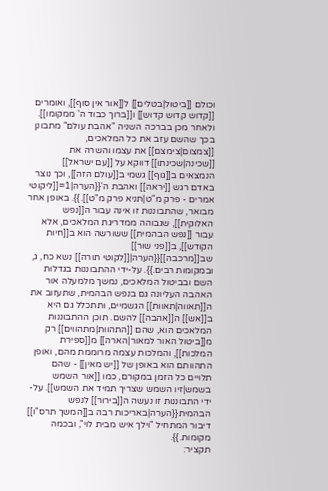וכולם [[ביטול|בטלים]] ל[[אור אין סוף]], ואומרים [[קדוש קדוש קדוש]] ו[[ברוך כבוד ה' ממקומו]]. ולאחר מכן בברכה השניה "אהבת עולם" מתבונן בכך שהשם עזב את כל המלאכים, [[צמצום|צימצם]] את עצמו והשרה את [[שכינה|שכינתו]] דווקא על [[עם ישראל]] הנמצאים ב[[גוף]] גשמי ב[[עולם הזה]], וכך נוצר באדם רגש [[יראה]] ואהבת ה'{{הערה|1=[[ליקוטי אמרים - פרק מ"ט|תניא פרק מ"ט]].}}. באופן אחר מבואר, שהתבוננות זו אינה עבור ה[[נפש האלוקית]], שגבוהה ממדריגת המלאכים, אלא עבור [[נפש הבהמית]] ששורשה הוא ב[[חיות הקודש]], ב[[פני שור]] שב[[מרכבה]]{{הערה|[[לקוטי תורה]] נשא כח, ג, ובמקומות רבים.}}. על-ידי ההתבוננות בגדלות השם ובביטול המלאכים, נמשך מלמעלה אור האהבה העליונה גם בנפש הבהמית, שתעזוב את ה[[תאווה|תאוות]] הגשמיים, ותתכלל גם היא ב[[אש]] ה[[אהבה]] להשם. תוכן ההתבוננות המלאכים הוא, שהם [[התהוות|מתהווים]] רק מ[[ביטול האור למאור|הארה]] מ[[ספירת המלכות]], והמלכות עצמה מרוממת מהם, ואופן התהוותם הוא באופן של [[יש מאין]] - שהם תלויים כל הזמן במקורם, כמו [[אור השמש בשמש|זיו השמש שצריך תמיד את השמש]]. על-ידי התבוננות זו נעשה ה[[בירור]] לנפש הבהמית{{הערה|באריכות רבה ב[[המשך תרס"ו]] דיבור המתחיל "וילך איש מבית לוי", ובכמה מקומות.}}.
תקציר: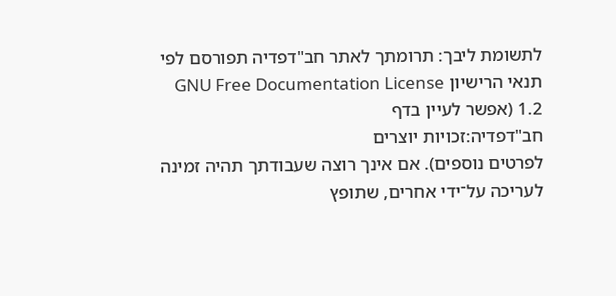לתשומת ליבך: תרומתך לאתר חב"דפדיה תפורסם לפי תנאי הרישיון GNU Free Documentation License 1.2 (אפשר לעיין בדף
חב"דפדיה:זכויות יוצרים
לפרטים נוספים). אם אינך רוצה שעבודתך תהיה זמינה לעריכה על־ידי אחרים, שתופץ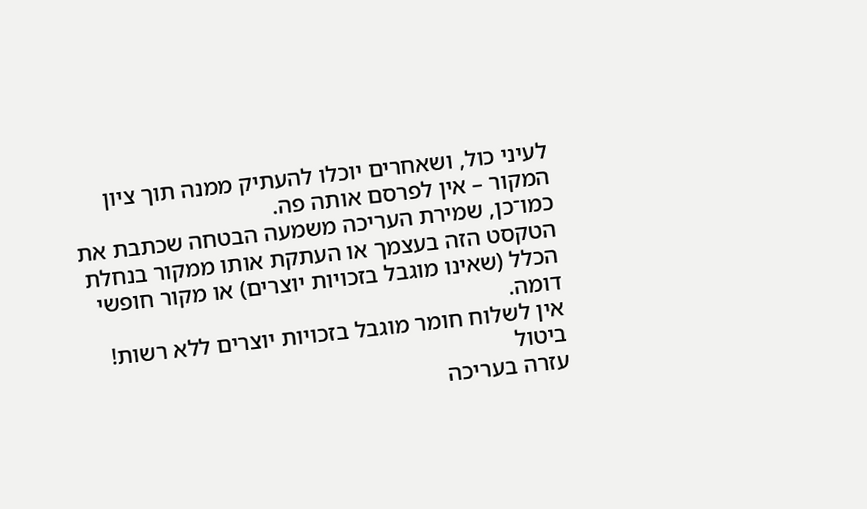לעיני כול, ושאחרים יוכלו להעתיק ממנה תוך ציון המקור – אין לפרסם אותה פה.
כמו־כן, שמירת העריכה משמעה הבטחה שכתבת את הטקסט הזה בעצמך או העתקת אותו ממקור בנחלת הכלל (שאינו מוגבל בזכויות יוצרים) או מקור חופשי דומה.
אין לשלוח חומר מוגבל בזכויות יוצרים ללא רשות!
ביטול
עזרה בעריכה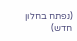(נפתח בחלון חדש)